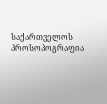საქართველოს პროსოპოგრაფია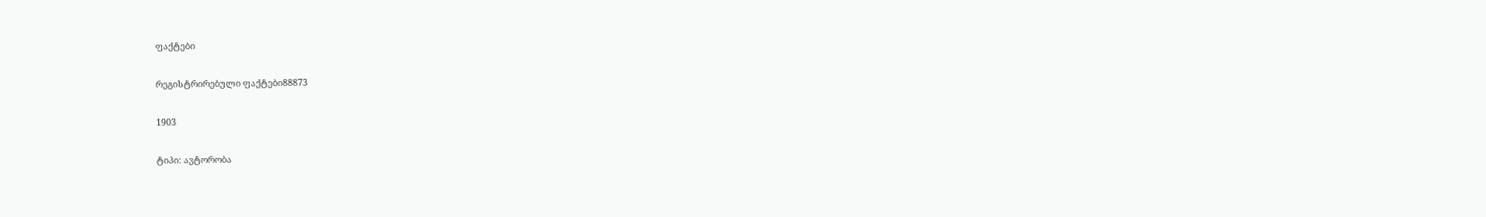ფაქტები

რეგისტრირებული ფაქტები88873

1903

ტიპი: ავტორობა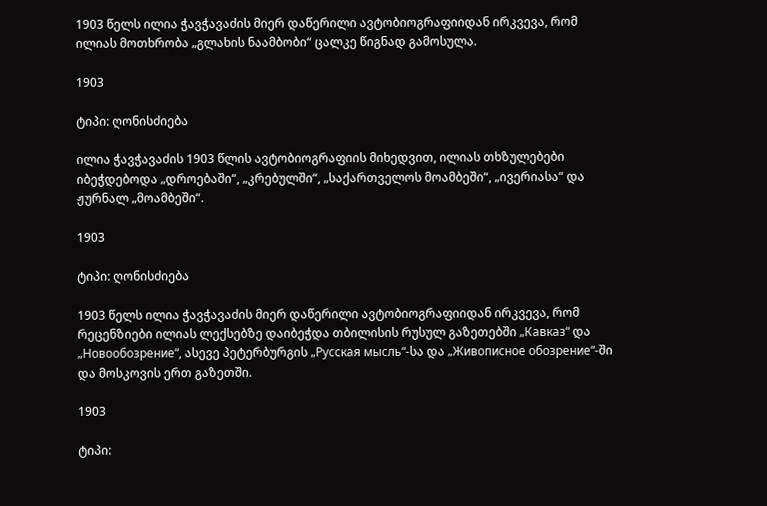1903 წელს ილია ჭავჭავაძის მიერ დაწერილი ავტობიოგრაფიიდან ირკვევა, რომ ილიას მოთხრობა „გლახის ნაამბობი“ ცალკე წიგნად გამოსულა.

1903

ტიპი: ღონისძიება

ილია ჭავჭავაძის 1903 წლის ავტობიოგრაფიის მიხედვით, ილიას თხზულებები იბეჭდებოდა „დროებაში“, „კრებულში“, „საქართველოს მოამბეში“, „ივერიასა“ და ჟურნალ „მოამბეში“.

1903

ტიპი: ღონისძიება

1903 წელს ილია ჭავჭავაძის მიერ დაწერილი ავტობიოგრაფიიდან ირკვევა, რომ რეცენზიები ილიას ლექსებზე დაიბეჭდა თბილისის რუსულ გაზეთებში „Кавказ“ და „Новообозрение“, ასევე პეტერბურგის „Русская мысль“-სა და „Живописное обозрение“-ში და მოსკოვის ერთ გაზეთში.

1903

ტიპი: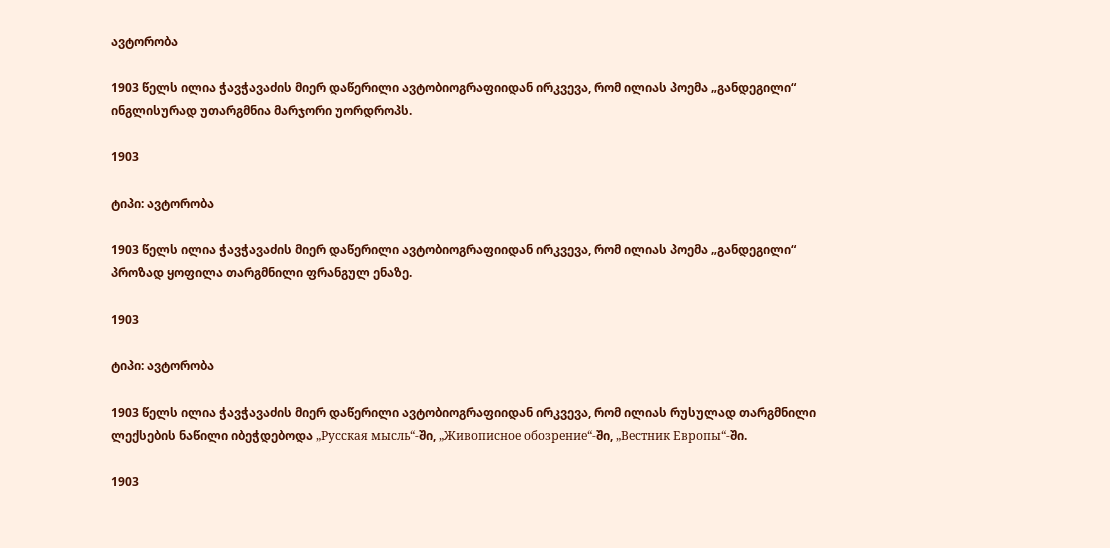ავტორობა

1903 წელს ილია ჭავჭავაძის მიერ დაწერილი ავტობიოგრაფიიდან ირკვევა, რომ ილიას პოემა „განდეგილი“ ინგლისურად უთარგმნია მარჯორი უორდროპს.

1903

ტიპი: ავტორობა

1903 წელს ილია ჭავჭავაძის მიერ დაწერილი ავტობიოგრაფიიდან ირკვევა, რომ ილიას პოემა „განდეგილი“ პროზად ყოფილა თარგმნილი ფრანგულ ენაზე.

1903

ტიპი: ავტორობა

1903 წელს ილია ჭავჭავაძის მიერ დაწერილი ავტობიოგრაფიიდან ირკვევა, რომ ილიას რუსულად თარგმნილი ლექსების ნაწილი იბეჭდებოდა „Русская мысль“-ში, „Живописное обозрение“-ში, „Вестник Европы“-ში.

1903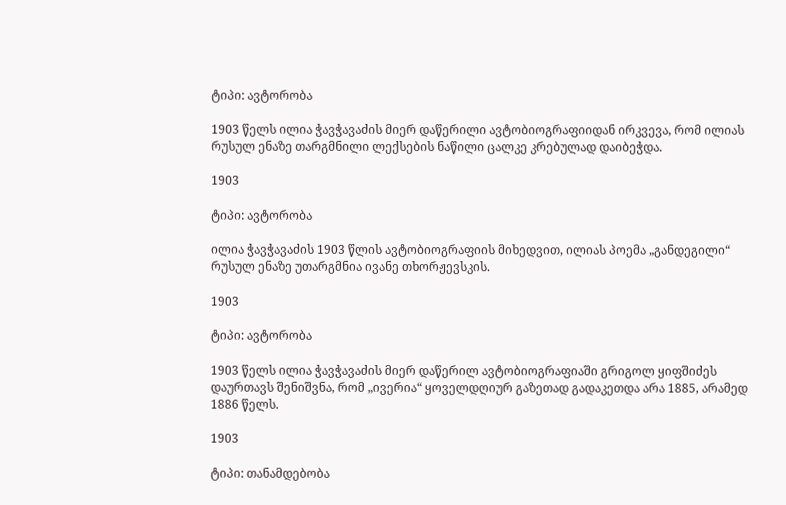ტიპი: ავტორობა

1903 წელს ილია ჭავჭავაძის მიერ დაწერილი ავტობიოგრაფიიდან ირკვევა, რომ ილიას რუსულ ენაზე თარგმნილი ლექსების ნაწილი ცალკე კრებულად დაიბეჭდა.

1903

ტიპი: ავტორობა

ილია ჭავჭავაძის 1903 წლის ავტობიოგრაფიის მიხედვით, ილიას პოემა „განდეგილი“ რუსულ ენაზე უთარგმნია ივანე თხორჟევსკის.

1903

ტიპი: ავტორობა

1903 წელს ილია ჭავჭავაძის მიერ დაწერილ ავტობიოგრაფიაში გრიგოლ ყიფშიძეს დაურთავს შენიშვნა, რომ „ივერია“ ყოველდღიურ გაზეთად გადაკეთდა არა 1885, არამედ 1886 წელს.

1903

ტიპი: თანამდებობა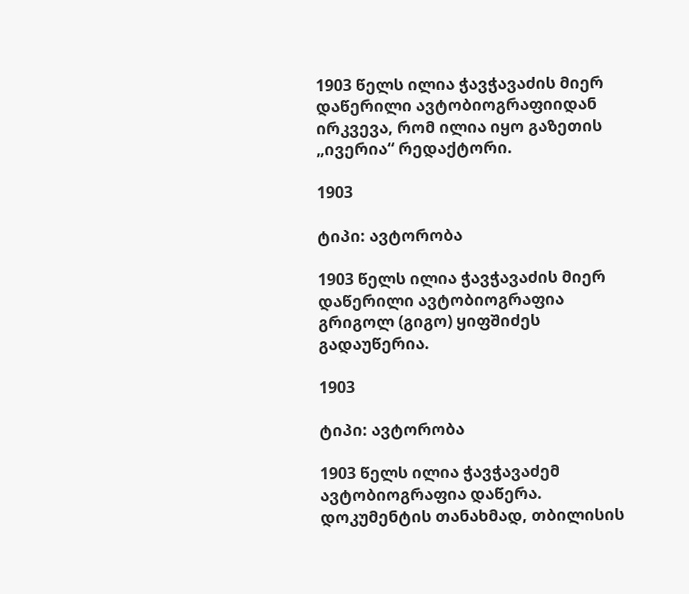1903 წელს ილია ჭავჭავაძის მიერ დაწერილი ავტობიოგრაფიიდან ირკვევა, რომ ილია იყო გაზეთის „ივერია“ რედაქტორი.

1903

ტიპი: ავტორობა

1903 წელს ილია ჭავჭავაძის მიერ დაწერილი ავტობიოგრაფია გრიგოლ (გიგო) ყიფშიძეს გადაუწერია.

1903

ტიპი: ავტორობა

1903 წელს ილია ჭავჭავაძემ ავტობიოგრაფია დაწერა. დოკუმენტის თანახმად, თბილისის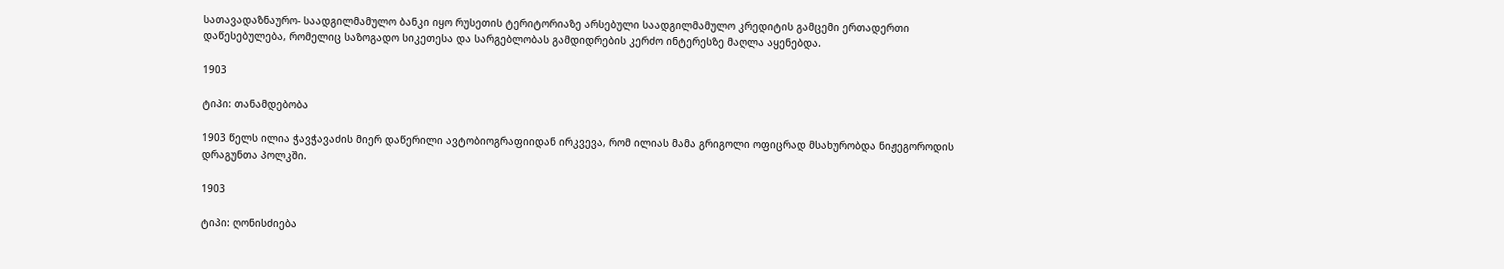სათავადაზნაურო- საადგილმამულო ბანკი იყო რუსეთის ტერიტორიაზე არსებული საადგილმამულო კრედიტის გამცემი ერთადერთი დაწესებულება, რომელიც საზოგადო სიკეთესა და სარგებლობას გამდიდრების კერძო ინტერესზე მაღლა აყენებდა.

1903

ტიპი: თანამდებობა

1903 წელს ილია ჭავჭავაძის მიერ დაწერილი ავტობიოგრაფიიდან ირკვევა, რომ ილიას მამა გრიგოლი ოფიცრად მსახურობდა ნიჟეგოროდის დრაგუნთა პოლკში.

1903

ტიპი: ღონისძიება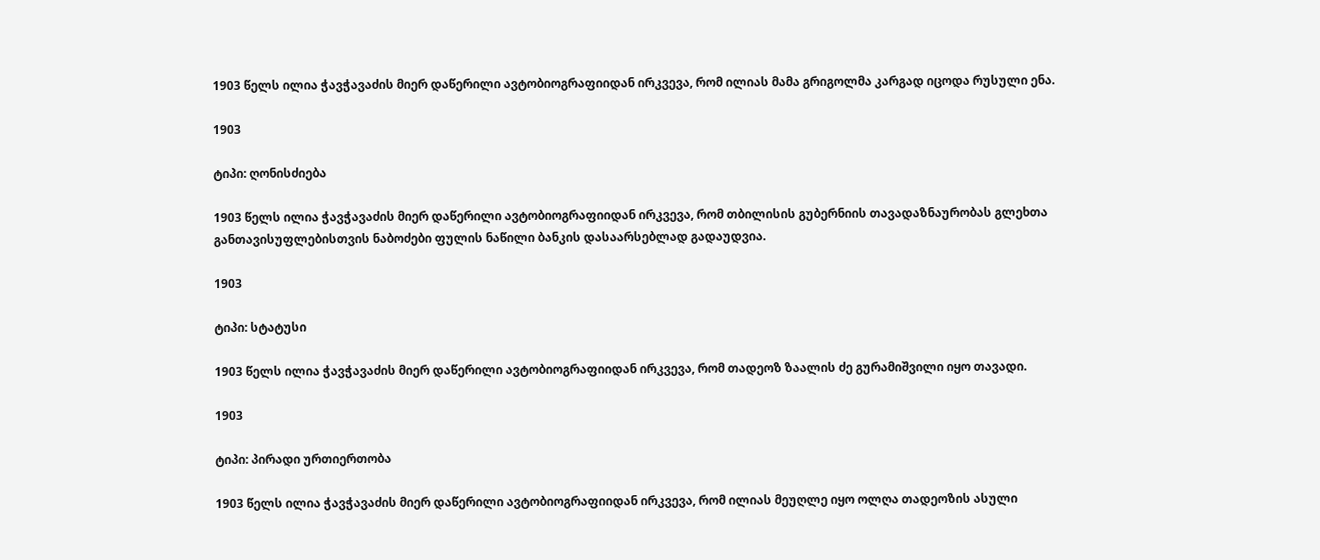1903 წელს ილია ჭავჭავაძის მიერ დაწერილი ავტობიოგრაფიიდან ირკვევა, რომ ილიას მამა გრიგოლმა კარგად იცოდა რუსული ენა.

1903

ტიპი: ღონისძიება

1903 წელს ილია ჭავჭავაძის მიერ დაწერილი ავტობიოგრაფიიდან ირკვევა, რომ თბილისის გუბერნიის თავადაზნაურობას გლეხთა განთავისუფლებისთვის ნაბოძები ფულის ნაწილი ბანკის დასაარსებლად გადაუდვია.

1903

ტიპი: სტატუსი

1903 წელს ილია ჭავჭავაძის მიერ დაწერილი ავტობიოგრაფიიდან ირკვევა, რომ თადეოზ ზაალის ძე გურამიშვილი იყო თავადი.

1903

ტიპი: პირადი ურთიერთობა

1903 წელს ილია ჭავჭავაძის მიერ დაწერილი ავტობიოგრაფიიდან ირკვევა, რომ ილიას მეუღლე იყო ოლღა თადეოზის ასული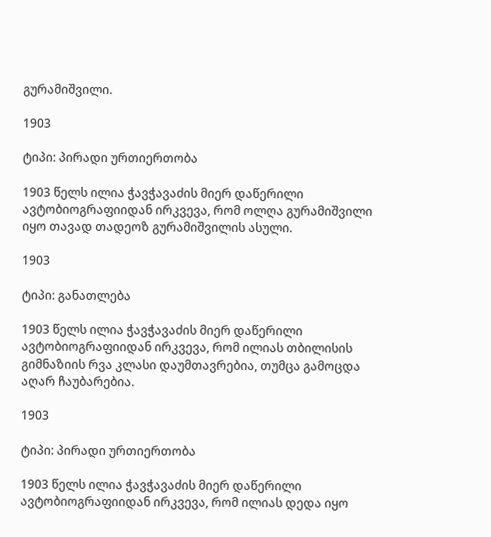გურამიშვილი.

1903

ტიპი: პირადი ურთიერთობა

1903 წელს ილია ჭავჭავაძის მიერ დაწერილი ავტობიოგრაფიიდან ირკვევა, რომ ოლღა გურამიშვილი იყო თავად თადეოზ გურამიშვილის ასული.

1903

ტიპი: განათლება

1903 წელს ილია ჭავჭავაძის მიერ დაწერილი ავტობიოგრაფიიდან ირკვევა, რომ ილიას თბილისის გიმნაზიის რვა კლასი დაუმთავრებია, თუმცა გამოცდა აღარ ჩაუბარებია.

1903

ტიპი: პირადი ურთიერთობა

1903 წელს ილია ჭავჭავაძის მიერ დაწერილი ავტობიოგრაფიიდან ირკვევა, რომ ილიას დედა იყო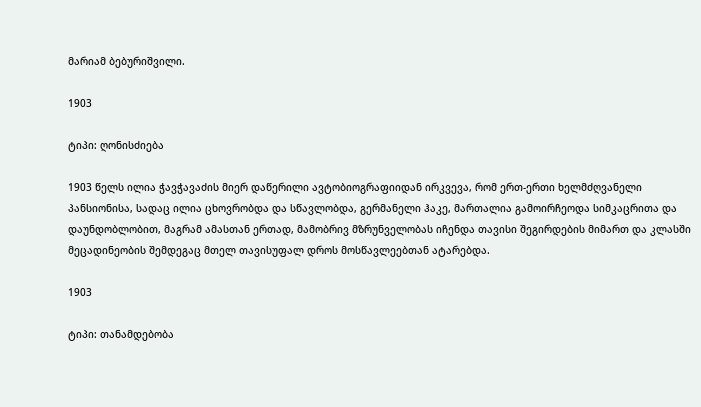მარიამ ბებურიშვილი.

1903

ტიპი: ღონისძიება

1903 წელს ილია ჭავჭავაძის მიერ დაწერილი ავტობიოგრაფიიდან ირკვევა, რომ ერთ-ერთი ხელმძღვანელი პანსიონისა, სადაც ილია ცხოვრობდა და სწავლობდა, გერმანელი ჰაკე, მართალია გამოირჩეოდა სიმკაცრითა და დაუნდობლობით, მაგრამ ამასთან ერთად, მამობრივ მზრუნველობას იჩენდა თავისი შეგირდების მიმართ და კლასში მეცადინეობის შემდეგაც მთელ თავისუფალ დროს მოსწავლეებთან ატარებდა.

1903

ტიპი: თანამდებობა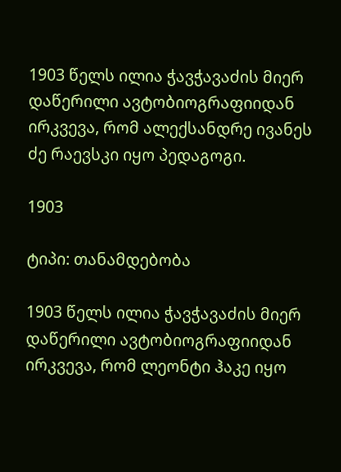1903 წელს ილია ჭავჭავაძის მიერ დაწერილი ავტობიოგრაფიიდან ირკვევა, რომ ალექსანდრე ივანეს ძე რაევსკი იყო პედაგოგი.

1903

ტიპი: თანამდებობა

1903 წელს ილია ჭავჭავაძის მიერ დაწერილი ავტობიოგრაფიიდან ირკვევა, რომ ლეონტი ჰაკე იყო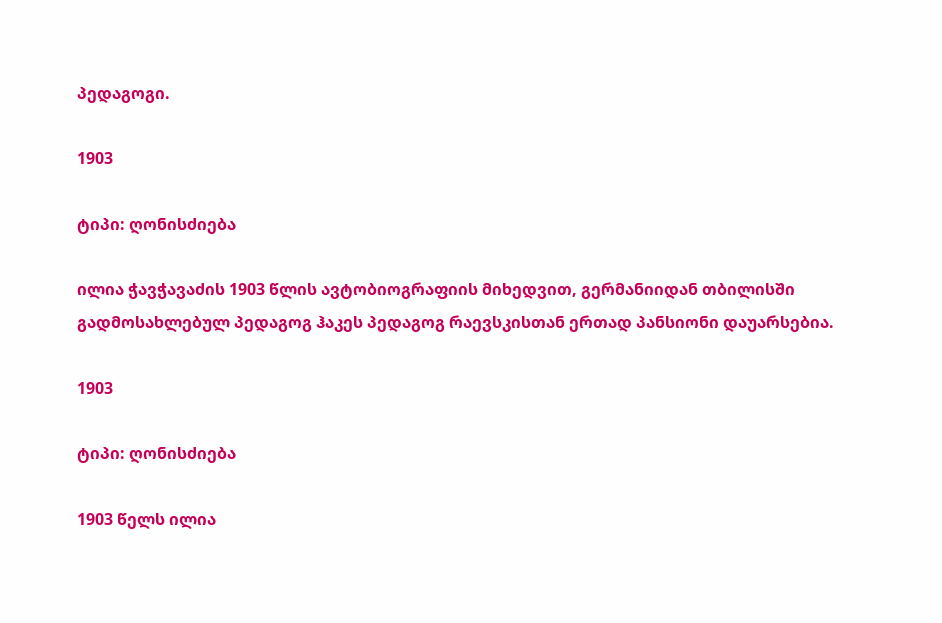პედაგოგი.

1903

ტიპი: ღონისძიება

ილია ჭავჭავაძის 1903 წლის ავტობიოგრაფიის მიხედვით, გერმანიიდან თბილისში გადმოსახლებულ პედაგოგ ჰაკეს პედაგოგ რაევსკისთან ერთად პანსიონი დაუარსებია.

1903

ტიპი: ღონისძიება

1903 წელს ილია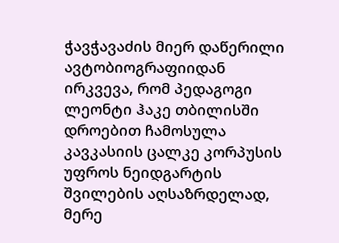ჭავჭავაძის მიერ დაწერილი ავტობიოგრაფიიდან ირკვევა, რომ პედაგოგი ლეონტი ჰაკე თბილისში დროებით ჩამოსულა კავკასიის ცალკე კორპუსის უფროს ნეიდგარტის შვილების აღსაზრდელად, მერე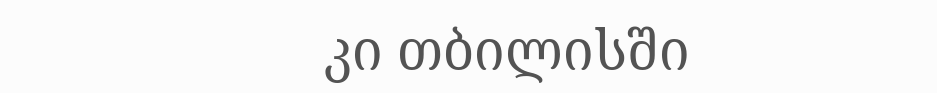კი თბილისში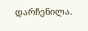დარჩენილა.